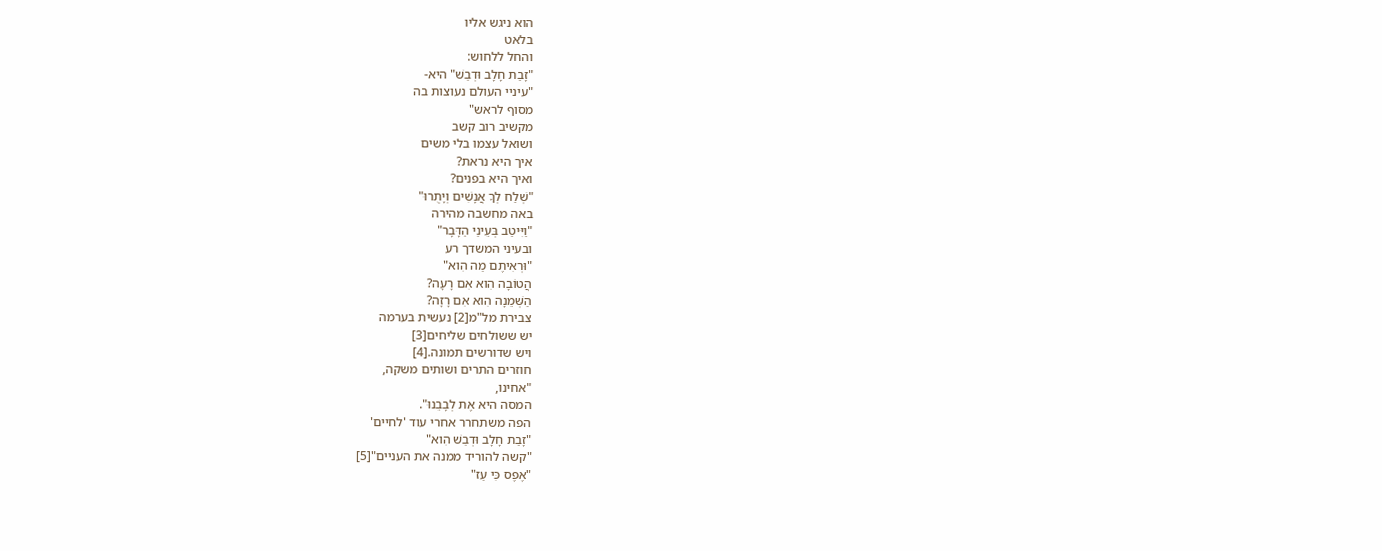הוא ניגש אליו
בלאט
והחל ללחוש:
"זָבַת חָלָב וּדְבַשׁ" היא-
"עיניי העולם נעוצות בה
מסוף לראש"
מקשיב רוב קשב
ושואל עצמו בלי משים
איך היא נראת?
ואיך היא בפנים?
"שְׁלַח לְךָ אֲנָשִׁים וְיָתֻרוּ"
באה מחשבה מהירה
"וַיִּיטַב בְּעֵינַי הַדָּבָר"
ובעיני המשדך רע
"וּרְאִיתֶם מַה הִוא"
הֲטוֹבָה הִוא אִם רָעָה?
הַשְּׁמֵנָה הִוא אִם רָזָה?
צבירת מל"מ[2] נעשית בערמה
יש ששולחים שליחים[3]
ויש שדורשים תמונה.[4]
חוזרים התרים ושותים משקה,
"אחינו,
המסה היא אֶת לְבָבֵנוּ".
הפה משתחרר אחרי עוד 'לחיים'
"זָבַת חָלָב וּדְבַשׁ הִוא"
"קשה להוריד ממנה את העניים"[5]
"אֶפֶס כִּי עַז"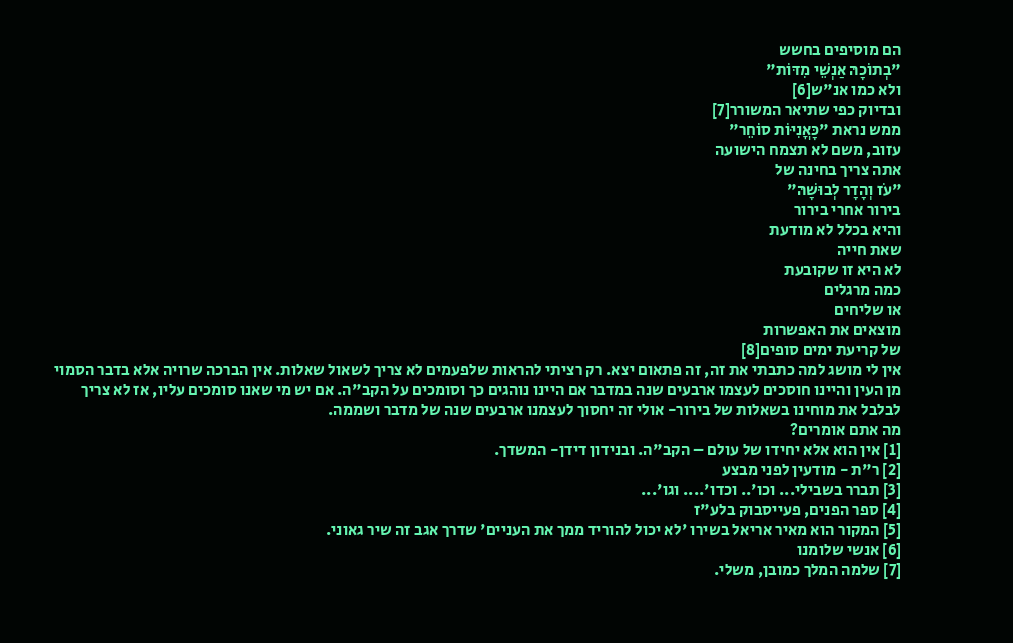הם מוסיפים בחשש
"בְתוֹכָהּ אַנְשֵׁי מִדּוֹת"
ולא כמו אנ"ש[6]
ובדיוק כפי שתיאר המשורר[7]
ממש נראת "כָּאֳנִיּוֹת סוֹחֵר"
עזוב, משם לא תצמח הישועה
אתה צריך בחינה של
"עֹז וְהָדָר לְבוּשָׁהּ"
בירור אחרי בירור
והיא בכלל לא מודעת
שאת חייה
לא היא זו שקובעת
כמה מרגלים
או שליחים
מוצאים את האפשרות
של קריעת ימים סופים[8]
אין לי מושג למה כתבתי את זה, זה פתאום יצא. רק רציתי להראות שלפעמים לא צריך לשאול שאלות. אין הברכה שרויה אלא בדבר הסמוי מן העין והיינו חוסכים לעצמו ארבעים שנה במדבר אם היינו נוהגים כך וסומכים על הקב"ה. אם יש מי שאנו סומכים עליו, אז לא צריך לבלבל את מוחינו בשאלות של בירור- אולי זה יחסוך לעצמנו ארבעים שנה של מדבר ושממה.
מה אתם אומרים?
[1] אין הוא אלא יחידו של עולם – הקב"ה. ובנידון דידן- המשדך.
[2] ר"ת - מודעין לפני מבצע
[3] תברר בשבילי... וכו'.. וכדו'.... וגו'...
[4] ספר הפנים, פעייסבוק בלע"ז
[5] המקור הוא מאיר אריאל בשירו 'לא יכול להוריד ממך את העניים' שדרך אגב זה שיר גאוני.
[6] אנשי שלומנו
[7] שלמה המלך כמובן, משלי.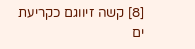[8] קשה זיווגם כקריעת ים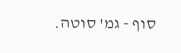סוף - גמ' סוטה.